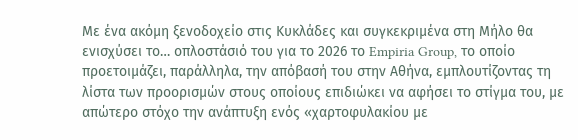Με ένα ακόμη ξενοδοχείο στις Κυκλάδες και συγκεκριμένα στη Μήλο θα ενισχύσει το… οπλοστάσιό του για το 2026 το Empiria Group, το οποίο προετοιμάζει, παράλληλα, την απόβασή του στην Αθήνα, εμπλουτίζοντας τη λίστα των προορισμών στους οποίους επιδιώκει να αφήσει το στίγμα του, με απώτερο στόχο την ανάπτυξη ενός «χαρτοφυλακίου με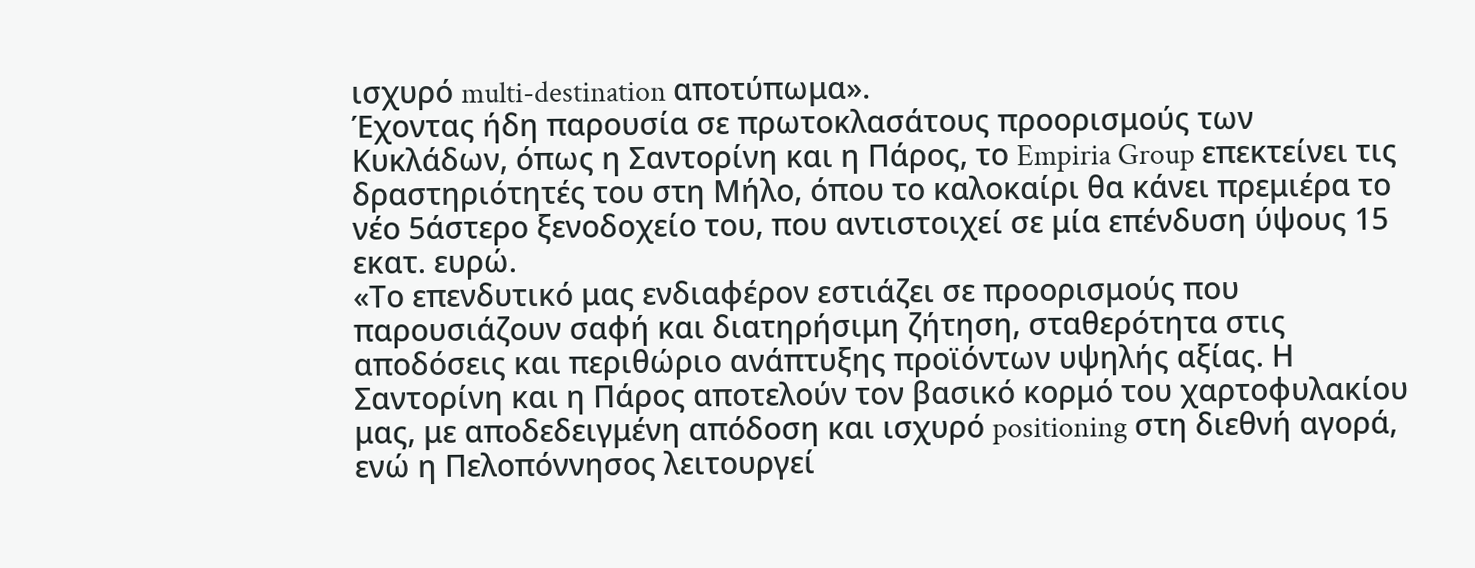ισχυρό multi-destination αποτύπωμα».
Έχοντας ήδη παρουσία σε πρωτοκλασάτους προορισμούς των Κυκλάδων, όπως η Σαντορίνη και η Πάρος, το Empiria Group επεκτείνει τις δραστηριότητές του στη Μήλο, όπου το καλοκαίρι θα κάνει πρεμιέρα το νέο 5άστερο ξενοδοχείο του, που αντιστοιχεί σε μία επένδυση ύψους 15 εκατ. ευρώ.
«Το επενδυτικό μας ενδιαφέρον εστιάζει σε προορισμούς που παρουσιάζουν σαφή και διατηρήσιμη ζήτηση, σταθερότητα στις αποδόσεις και περιθώριο ανάπτυξης προϊόντων υψηλής αξίας. Η Σαντορίνη και η Πάρος αποτελούν τον βασικό κορμό του χαρτοφυλακίου μας, με αποδεδειγμένη απόδοση και ισχυρό positioning στη διεθνή αγορά, ενώ η Πελοπόννησος λειτουργεί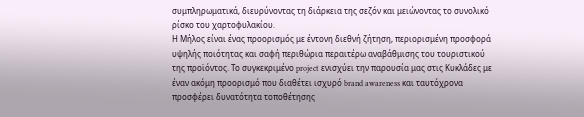συμπληρωματικά, διευρύνοντας τη διάρκεια της σεζόν και μειώνοντας το συνολικό ρίσκο του χαρτοφυλακίου.
Η Μήλος είναι ένας προορισμός με έντονη διεθνή ζήτηση, περιορισμένη προσφορά υψηλής ποιότητας και σαφή περιθώρια περαιτέρω αναβάθμισης του τουριστικού της προϊόντος. Το συγκεκριμένο project ενισχύει την παρουσία μας στις Κυκλάδες με έναν ακόμη προορισμό που διαθέτει ισχυρό brand awareness και ταυτόχρονα προσφέρει δυνατότητα τοποθέτησης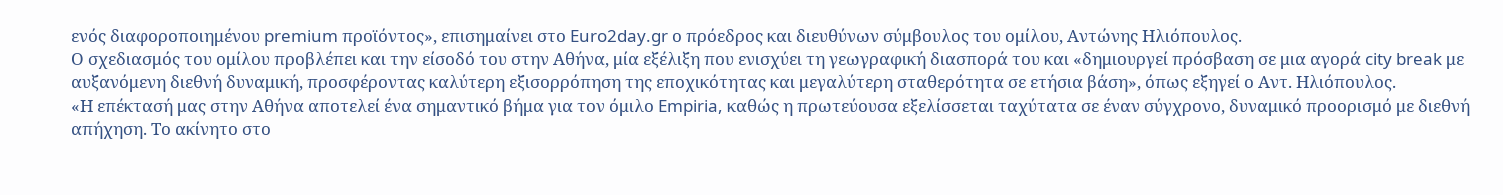ενός διαφοροποιημένου premium προϊόντος», επισημαίνει στο Euro2day.gr ο πρόεδρος και διευθύνων σύμβουλος του ομίλου, Αντώνης Ηλιόπουλος.
Ο σχεδιασμός του ομίλου προβλέπει και την είσοδό του στην Αθήνα, μία εξέλιξη που ενισχύει τη γεωγραφική διασπορά του και «δημιουργεί πρόσβαση σε μια αγορά city break με αυξανόμενη διεθνή δυναμική, προσφέροντας καλύτερη εξισορρόπηση της εποχικότητας και μεγαλύτερη σταθερότητα σε ετήσια βάση», όπως εξηγεί ο Αντ. Ηλιόπουλος.
«Η επέκτασή μας στην Αθήνα αποτελεί ένα σημαντικό βήμα για τον όμιλο Empiria, καθώς η πρωτεύουσα εξελίσσεται ταχύτατα σε έναν σύγχρονο, δυναμικό προορισμό με διεθνή απήχηση. Το ακίνητο στο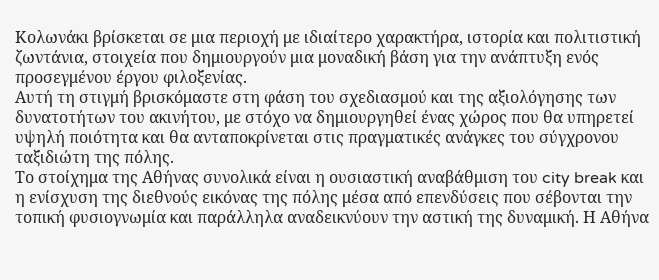Κολωνάκι βρίσκεται σε μια περιοχή με ιδιαίτερο χαρακτήρα, ιστορία και πολιτιστική ζωντάνια, στοιχεία που δημιουργούν μια μοναδική βάση για την ανάπτυξη ενός προσεγμένου έργου φιλοξενίας.
Αυτή τη στιγμή βρισκόμαστε στη φάση του σχεδιασμού και της αξιολόγησης των δυνατοτήτων του ακινήτου, με στόχο να δημιουργηθεί ένας χώρος που θα υπηρετεί υψηλή ποιότητα και θα ανταποκρίνεται στις πραγματικές ανάγκες του σύγχρονου ταξιδιώτη της πόλης.
Το στοίχημα της Αθήνας συνολικά είναι η ουσιαστική αναβάθμιση του city break και η ενίσχυση της διεθνούς εικόνας της πόλης μέσα από επενδύσεις που σέβονται την τοπική φυσιογνωμία και παράλληλα αναδεικνύουν την αστική της δυναμική. Η Αθήνα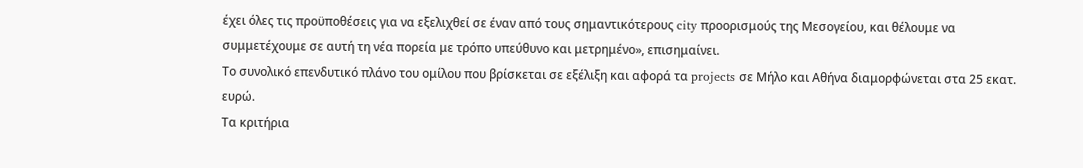έχει όλες τις προϋποθέσεις για να εξελιχθεί σε έναν από τους σημαντικότερους city προορισμούς της Μεσογείου, και θέλουμε να συμμετέχουμε σε αυτή τη νέα πορεία με τρόπο υπεύθυνο και μετρημένο», επισημαίνει.
Το συνολικό επενδυτικό πλάνο του ομίλου που βρίσκεται σε εξέλιξη και αφορά τα projects σε Μήλο και Αθήνα διαμορφώνεται στα 25 εκατ. ευρώ.
Τα κριτήρια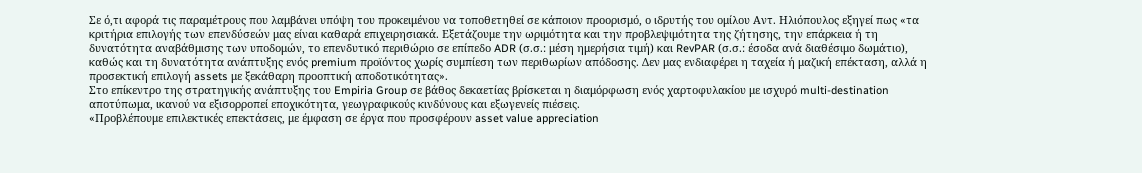Σε ό,τι αφορά τις παραμέτρους που λαμβάνει υπόψη του προκειμένου να τοποθετηθεί σε κάποιον προορισμό, ο ιδρυτής του ομίλου Αντ. Ηλιόπουλος εξηγεί πως «τα κριτήρια επιλογής των επενδύσεών μας είναι καθαρά επιχειρησιακά. Εξετάζουμε την ωριμότητα και την προβλεψιμότητα της ζήτησης, την επάρκεια ή τη δυνατότητα αναβάθμισης των υποδομών, το επενδυτικό περιθώριο σε επίπεδο ADR (σ.σ.: μέση ημερήσια τιμή) και RevPAR (σ.σ.: έσοδα ανά διαθέσιμο δωμάτιο), καθώς και τη δυνατότητα ανάπτυξης ενός premium προϊόντος χωρίς συμπίεση των περιθωρίων απόδοσης. Δεν μας ενδιαφέρει η ταχεία ή μαζική επέκταση, αλλά η προσεκτική επιλογή assets με ξεκάθαρη προοπτική αποδοτικότητας».
Στο επίκεντρο της στρατηγικής ανάπτυξης του Empiria Group σε βάθος δεκαετίας βρίσκεται η διαμόρφωση ενός χαρτοφυλακίου με ισχυρό multi-destination αποτύπωμα, ικανού να εξισορροπεί εποχικότητα, γεωγραφικούς κινδύνους και εξωγενείς πιέσεις.
«Προβλέπουμε επιλεκτικές επεκτάσεις, με έμφαση σε έργα που προσφέρουν asset value appreciation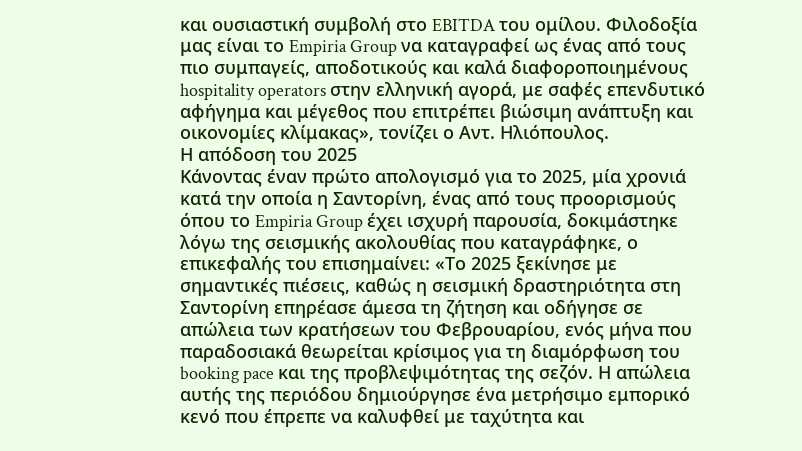και ουσιαστική συμβολή στο EBITDA του ομίλου. Φιλοδοξία μας είναι το Empiria Group να καταγραφεί ως ένας από τους πιο συμπαγείς, αποδοτικούς και καλά διαφοροποιημένους hospitality operators στην ελληνική αγορά, με σαφές επενδυτικό αφήγημα και μέγεθος που επιτρέπει βιώσιμη ανάπτυξη και οικονομίες κλίμακας», τονίζει ο Αντ. Ηλιόπουλος.
Η απόδοση του 2025
Κάνοντας έναν πρώτο απολογισμό για το 2025, μία χρονιά κατά την οποία η Σαντορίνη, ένας από τους προορισμούς όπου το Empiria Group έχει ισχυρή παρουσία, δοκιμάστηκε λόγω της σεισμικής ακολουθίας που καταγράφηκε, ο επικεφαλής του επισημαίνει: «Το 2025 ξεκίνησε με σημαντικές πιέσεις, καθώς η σεισμική δραστηριότητα στη Σαντορίνη επηρέασε άμεσα τη ζήτηση και οδήγησε σε απώλεια των κρατήσεων του Φεβρουαρίου, ενός μήνα που παραδοσιακά θεωρείται κρίσιμος για τη διαμόρφωση του booking pace και της προβλεψιμότητας της σεζόν. Η απώλεια αυτής της περιόδου δημιούργησε ένα μετρήσιμο εμπορικό κενό που έπρεπε να καλυφθεί με ταχύτητα και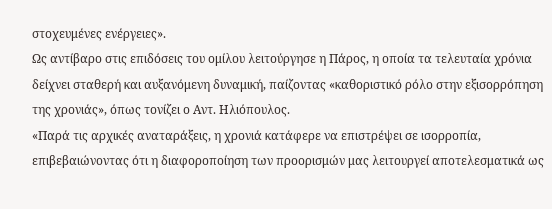στοχευμένες ενέργειες».
Ως αντίβαρο στις επιδόσεις του ομίλου λειτούργησε η Πάρος, η οποία τα τελευταία χρόνια δείχνει σταθερή και αυξανόμενη δυναμική, παίζοντας «καθοριστικό ρόλο στην εξισορρόπηση της χρονιάς», όπως τονίζει ο Αντ. Ηλιόπουλος.
«Παρά τις αρχικές αναταράξεις, η χρονιά κατάφερε να επιστρέψει σε ισορροπία, επιβεβαιώνοντας ότι η διαφοροποίηση των προορισμών μας λειτουργεί αποτελεσματικά ως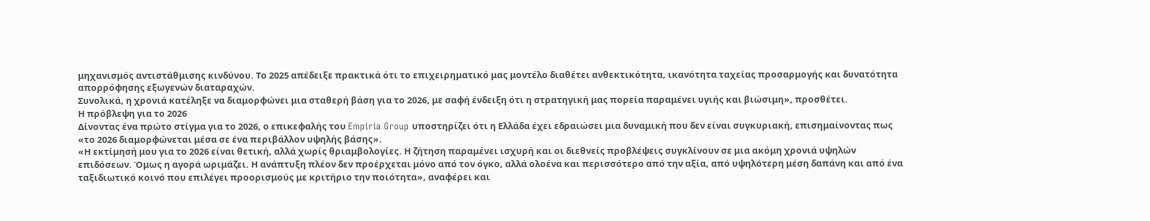μηχανισμός αντιστάθμισης κινδύνου. Το 2025 απέδειξε πρακτικά ότι το επιχειρηματικό μας μοντέλο διαθέτει ανθεκτικότητα, ικανότητα ταχείας προσαρμογής και δυνατότητα απορρόφησης εξωγενών διαταραχών.
Συνολικά, η χρονιά κατέληξε να διαμορφώνει μια σταθερή βάση για το 2026, με σαφή ένδειξη ότι η στρατηγική μας πορεία παραμένει υγιής και βιώσιμη», προσθέτει.
Η πρόβλεψη για το 2026
Δίνοντας ένα πρώτο στίγμα για το 2026, ο επικεφαλής του Empiria Group υποστηρίζει ότι η Ελλάδα έχει εδραιώσει μια δυναμική που δεν είναι συγκυριακή, επισημαίνοντας πως «το 2026 διαμορφώνεται μέσα σε ένα περιβάλλον υψηλής βάσης».
«Η εκτίμησή μου για το 2026 είναι θετική, αλλά χωρίς θριαμβολογίες. Η ζήτηση παραμένει ισχυρή και οι διεθνείς προβλέψεις συγκλίνουν σε μια ακόμη χρονιά υψηλών επιδόσεων. Όμως η αγορά ωριμάζει. Η ανάπτυξη πλέον δεν προέρχεται μόνο από τον όγκο, αλλά ολοένα και περισσότερο από την αξία, από υψηλότερη μέση δαπάνη και από ένα ταξιδιωτικό κοινό που επιλέγει προορισμούς με κριτήριο την ποιότητα», αναφέρει και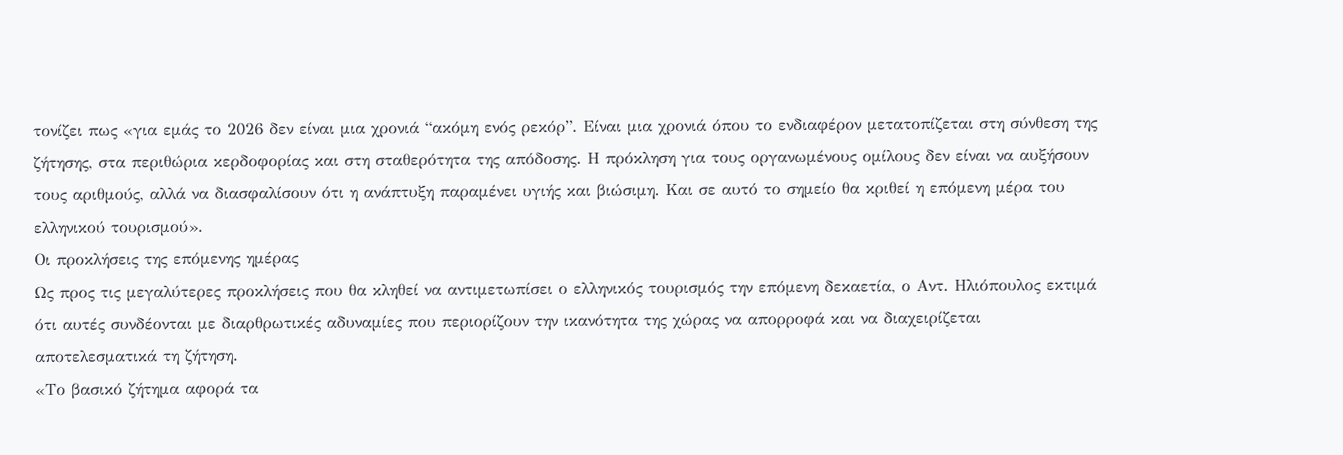τονίζει πως «για εμάς το 2026 δεν είναι μια χρονιά “ακόμη ενός ρεκόρ”. Είναι μια χρονιά όπου το ενδιαφέρον μετατοπίζεται στη σύνθεση της ζήτησης, στα περιθώρια κερδοφορίας και στη σταθερότητα της απόδοσης. Η πρόκληση για τους οργανωμένους ομίλους δεν είναι να αυξήσουν τους αριθμούς, αλλά να διασφαλίσουν ότι η ανάπτυξη παραμένει υγιής και βιώσιμη. Και σε αυτό το σημείο θα κριθεί η επόμενη μέρα του ελληνικού τουρισμού».
Οι προκλήσεις της επόμενης ημέρας
Ως προς τις μεγαλύτερες προκλήσεις που θα κληθεί να αντιμετωπίσει ο ελληνικός τουρισμός την επόμενη δεκαετία, ο Αντ. Ηλιόπουλος εκτιμά ότι αυτές συνδέονται με διαρθρωτικές αδυναμίες που περιορίζουν την ικανότητα της χώρας να απορροφά και να διαχειρίζεται αποτελεσματικά τη ζήτηση.
«Το βασικό ζήτημα αφορά τα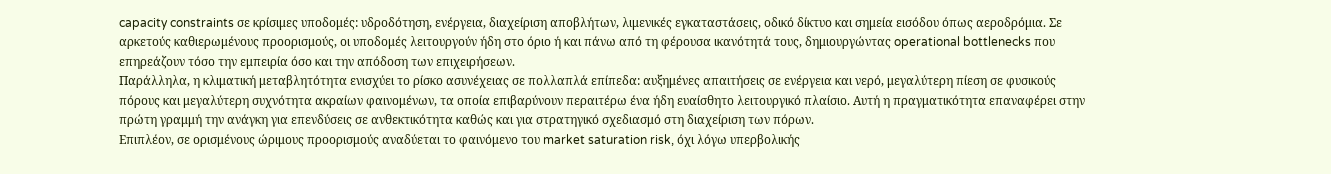capacity constraints σε κρίσιμες υποδομές: υδροδότηση, ενέργεια, διαχείριση αποβλήτων, λιμενικές εγκαταστάσεις, οδικό δίκτυο και σημεία εισόδου όπως αεροδρόμια. Σε αρκετούς καθιερωμένους προορισμούς, οι υποδομές λειτουργούν ήδη στο όριο ή και πάνω από τη φέρουσα ικανότητά τους, δημιουργώντας operational bottlenecks που επηρεάζουν τόσο την εμπειρία όσο και την απόδοση των επιχειρήσεων.
Παράλληλα, η κλιματική μεταβλητότητα ενισχύει το ρίσκο ασυνέχειας σε πολλαπλά επίπεδα: αυξημένες απαιτήσεις σε ενέργεια και νερό, μεγαλύτερη πίεση σε φυσικούς πόρους και μεγαλύτερη συχνότητα ακραίων φαινομένων, τα οποία επιβαρύνουν περαιτέρω ένα ήδη ευαίσθητο λειτουργικό πλαίσιο. Αυτή η πραγματικότητα επαναφέρει στην πρώτη γραμμή την ανάγκη για επενδύσεις σε ανθεκτικότητα καθώς και για στρατηγικό σχεδιασμό στη διαχείριση των πόρων.
Επιπλέον, σε ορισμένους ώριμους προορισμούς αναδύεται το φαινόμενο του market saturation risk, όχι λόγω υπερβολικής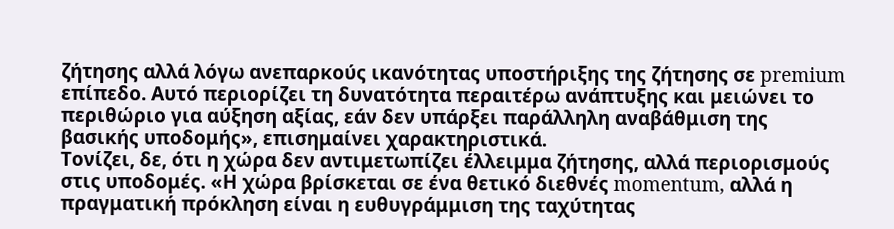ζήτησης αλλά λόγω ανεπαρκούς ικανότητας υποστήριξης της ζήτησης σε premium επίπεδο. Αυτό περιορίζει τη δυνατότητα περαιτέρω ανάπτυξης και μειώνει το περιθώριο για αύξηση αξίας, εάν δεν υπάρξει παράλληλη αναβάθμιση της βασικής υποδομής», επισημαίνει χαρακτηριστικά.
Τονίζει, δε, ότι η χώρα δεν αντιμετωπίζει έλλειμμα ζήτησης, αλλά περιορισμούς στις υποδομές. «Η χώρα βρίσκεται σε ένα θετικό διεθνές momentum, αλλά η πραγματική πρόκληση είναι η ευθυγράμμιση της ταχύτητας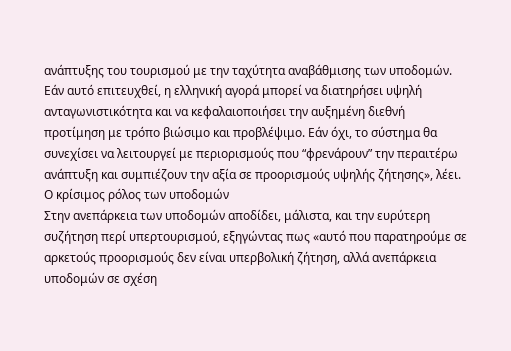ανάπτυξης του τουρισμού με την ταχύτητα αναβάθμισης των υποδομών.
Εάν αυτό επιτευχθεί, η ελληνική αγορά μπορεί να διατηρήσει υψηλή ανταγωνιστικότητα και να κεφαλαιοποιήσει την αυξημένη διεθνή προτίμηση με τρόπο βιώσιμο και προβλέψιμο. Εάν όχι, το σύστημα θα συνεχίσει να λειτουργεί με περιορισμούς που “φρενάρουν” την περαιτέρω ανάπτυξη και συμπιέζουν την αξία σε προορισμούς υψηλής ζήτησης», λέει.
Ο κρίσιμος ρόλος των υποδομών
Στην ανεπάρκεια των υποδομών αποδίδει, μάλιστα, και την ευρύτερη συζήτηση περί υπερτουρισμού, εξηγώντας πως «αυτό που παρατηρούμε σε αρκετούς προορισμούς δεν είναι υπερβολική ζήτηση, αλλά ανεπάρκεια υποδομών σε σχέση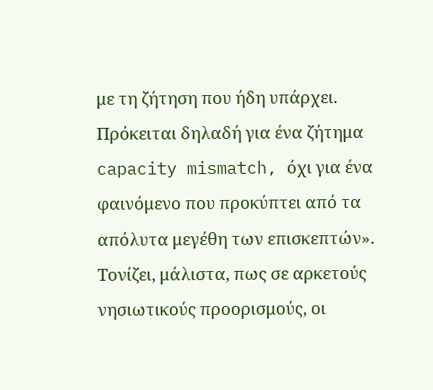με τη ζήτηση που ήδη υπάρχει. Πρόκειται δηλαδή για ένα ζήτημα capacity mismatch, όχι για ένα φαινόμενο που προκύπτει από τα απόλυτα μεγέθη των επισκεπτών».
Τονίζει, μάλιστα, πως σε αρκετούς νησιωτικούς προορισμούς, οι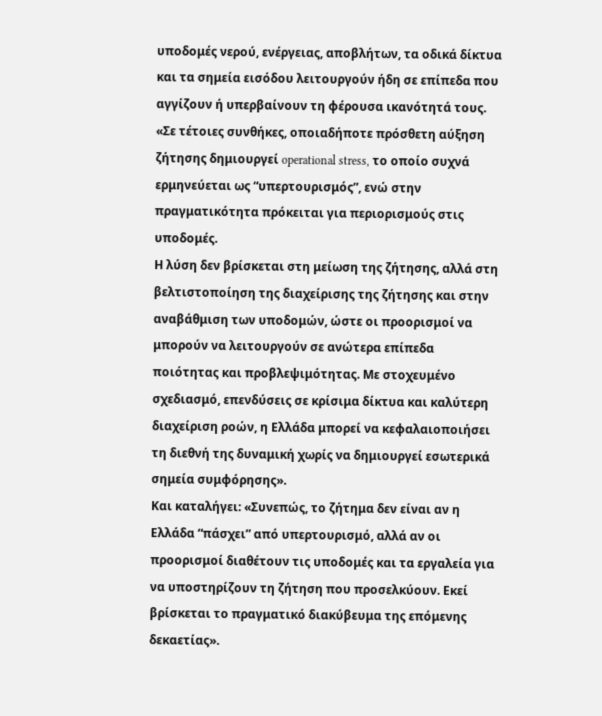υποδομές νερού, ενέργειας, αποβλήτων, τα οδικά δίκτυα και τα σημεία εισόδου λειτουργούν ήδη σε επίπεδα που αγγίζουν ή υπερβαίνουν τη φέρουσα ικανότητά τους. «Σε τέτοιες συνθήκες, οποιαδήποτε πρόσθετη αύξηση ζήτησης δημιουργεί operational stress, το οποίο συχνά ερμηνεύεται ως “υπερτουρισμός”, ενώ στην πραγματικότητα πρόκειται για περιορισμούς στις υποδομές.
Η λύση δεν βρίσκεται στη μείωση της ζήτησης, αλλά στη βελτιστοποίηση της διαχείρισης της ζήτησης και στην αναβάθμιση των υποδομών, ώστε οι προορισμοί να μπορούν να λειτουργούν σε ανώτερα επίπεδα ποιότητας και προβλεψιμότητας. Με στοχευμένο σχεδιασμό, επενδύσεις σε κρίσιμα δίκτυα και καλύτερη διαχείριση ροών, η Ελλάδα μπορεί να κεφαλαιοποιήσει τη διεθνή της δυναμική χωρίς να δημιουργεί εσωτερικά σημεία συμφόρησης».
Και καταλήγει: «Συνεπώς, το ζήτημα δεν είναι αν η Ελλάδα “πάσχει” από υπερτουρισμό, αλλά αν οι προορισμοί διαθέτουν τις υποδομές και τα εργαλεία για να υποστηρίζουν τη ζήτηση που προσελκύουν. Εκεί βρίσκεται το πραγματικό διακύβευμα της επόμενης δεκαετίας».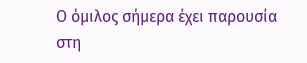Ο όμιλος σήμερα έχει παρουσία στη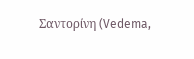Σαντορίνη (Vedema,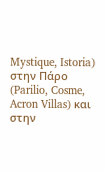Mystique, Istoria) στην Πάρο (Parilio, Cosme, Acron Villas) και στην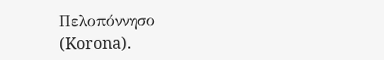Πελοπόννησο (Korona).